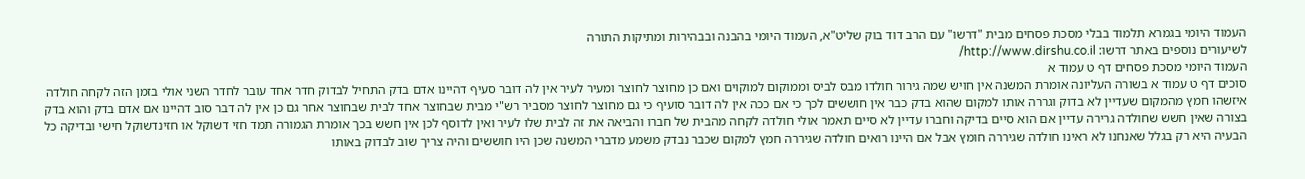העמוד היומי בגמרא תלמוד בבלי מסכת פסחים מבית "דרשו" עם הרב דוד בוק שליט"א, העמוד היומי בהבנה ובבהירות ומתיקות התורה
לשיעורים נוספים באתר דרשו: http://www.dirshu.co.il/
העמוד היומי מסכת פסחים דף ט עמוד א
סוכים דף ט עמוד א בשורה העליונה אומרת המשנה אין חויש שמה גירור חולדו מבס לביס וממוקום למוקוים ואם כן מחוצר לחוצר ומעיר לעיר אין לה דובר סעיף דהיינו אדם בדק התחיל לבדוק חדר אחד עובר לחדר השני אולי בזמן הזה לקחה חולדה איזשהו חמץ מהמקום שעדיין לא בדוק וגררה אותו למקום שהוא בדק כבר אין חוששים לכך כי אם ככה אין לה דובר סועיף כי גם מחוצר לחוצר מסביר רש"י מבית שבחוצר אחד לבית שבחוצר אחר גם כן אין לה דבר סוב דהיינו אם אדם בדק והוא בדק בצורה שאין חשש שחולדה גרירה עדיין אם הוא סיים בדיקה וחברו עדיין לא סיים תאמר אולי חולדה לקחה מהבית של חברו והביאה את זה לבית שלו לעיר ואין לדוסף לכן אין חשש בכך אומרת הגמורה תמד חזי דשוקל או חזינדשוקל חישי ובדיקה כל הבעיה היא רק בגלל שאנחנו לא ראינו חולדה שגיררה חומץ אבל אם היינו רואים חולדה שגיררה חמץ למקום שכבר נבדק משמע מדברי המשנה שכן היו חוששים והיה צריך שוב לבדוק באותו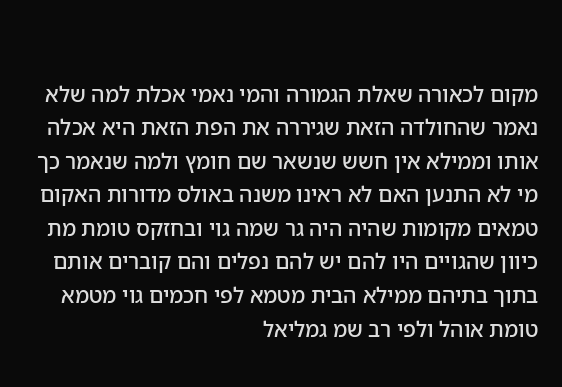מקום לכאורה שאלת הגמורה והמי נאמי אכלת למה שלא נאמר שהחולדה הזאת שגיררה את הפת הזאת היא אכלה אותו וממילא אין חשש שנשאר שם חומץ ולמה שנאמר כך מי לא התנען האם לא ראינו משנה באולס מדורות האקום טמאים מקומות שהיה היה גר שמה גוי ובחזקס טומת מת כיוון שהגויים היו להם יש להם נפלים והם קוברים אותם בתוך בתיהם ממילא הבית מטמא לפי חכמים גוי מטמא טומת אוהל ולפי רב שמ גמליאל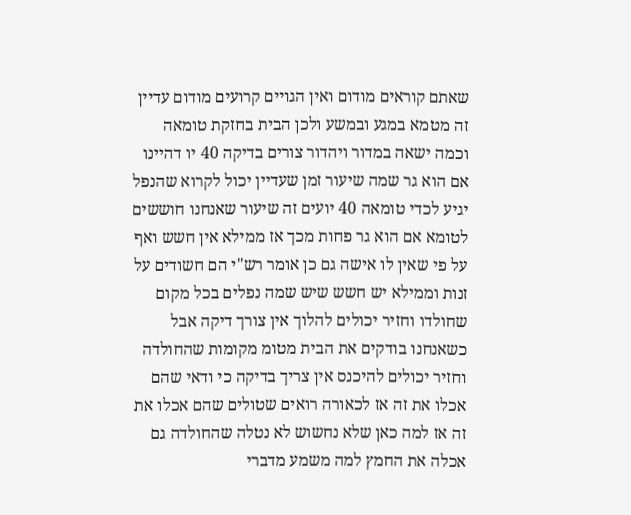שאתם קוראים מודום ואין הגויים קרועים מודום עדיין זה מטמא במגע ובמשע ולכן הבית בחזקת טומאה וכמה ישאה במדור ויהדור צורים בדיקה 40 יו דהיינו אם הוא גר שמה שיעור זמן שעדיין יכול לקרוא שהנפל יגיע לכדי טומאה 40 יועים זה שיעור שאנחנו חוששים לטומא אם הוא גר פחות מכך אז ממילא אין חשש ואף על פי שאין לו אישה גם כן אומר רש"י הם חשודים על זנות וממילא יש חשש שיש שמה נפלים בכל מקום שחולדו וחזיר יכולים להלוך אין צורך דיקה אבל כשאנחנו בודקים את הבית מטומ מקומות שהחולדה וחזיר יכולים להיכנס אין צריך בדיקה כי ודאי שהם אכלו את זה אז לכאורה רואים שטולים שהם אכלו את זה אז למה כאן שלא נחשוש לא נטלה שהחולדה גם אכלה את החמץ למה משמע מדברי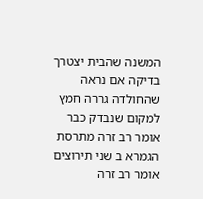המשנה שהבית יצטרך בדיקה אם נראה שהחולדה גררה חמץ למקום שנבדק כבר אומר רב זרה מתרסת הגמרא ב שני תירוצים אומר רב זרה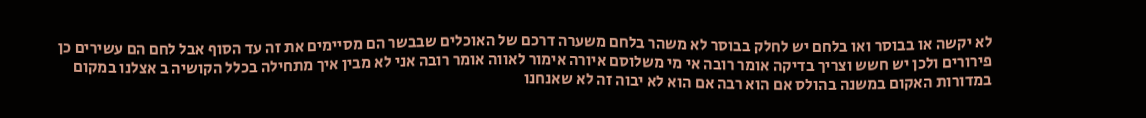לא יקשה או בבוסר ואו בלחם יש לחלק בבוסר לא משהר בלחם משערה דרכם של האוכלים שבבשר הם מסיימים את זה עד הסוף אבל לחם הם עשירים כן פירורים ולכן יש חשש וצריך בדיקה אומר רובה אי מי משלוסם איורה אימור לאווה אומר רובה אני לא מבין איך מתחילה בכלל הקושיה ב אצלנו במקום במדורות האקום במשנה בהולס אם הוא רבה אם הוא לא יבוה זה לא שאנחנו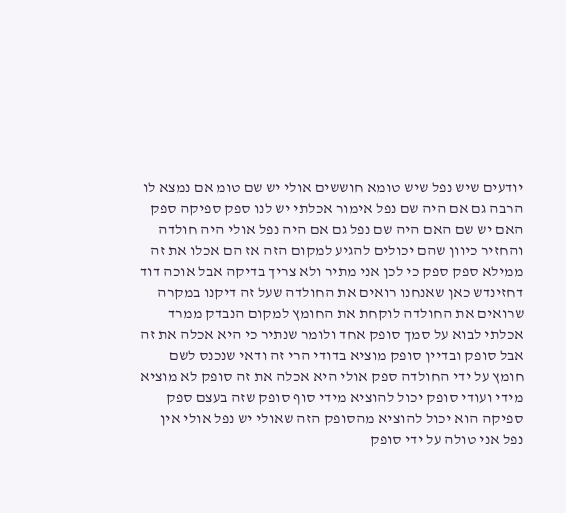יודעים שיש נפל שיש טומא חוששים אולי יש שם טומ אם נמצא לו הרבה גם אם היה שם נפל אימור אכלתי יש לנו ספק ספיקה ספק האם יש שם האם היה שם נפל גם אם היה נפל אולי היה חולדה והחזיר כיוון שהם יכולים להגיע למקום הזה אז הם אכלו את זה ממילא ספק ספק כי לכן אני מתיר ולא צריך בדיקה אבל אוכה דוד דחזינדש כאן שאנחנו רואים את החולדה שעל זה דיקנו במקרה שרואים את החולדה לוקחת את החומץ למקום הנבדק ממרד אכלתי לבוא על סמך סופק אחד ולומר שנתיר כי היא אכלה את זה אבל סופק ובדיין סופק מוציא בדודי הרי זה ודאי שנכנס לשם חומץ על ידי החולדה ספק אולי היא אכלה את זה סופק לא מוציא מידי ועודי סופק יכול להוציא מידי סוף סופק שזה בעצם ספק ספיקה הוא יכול להוציא מהסופק הזה שאולי יש נפל אולי אין נפל אני טולה על ידי סופק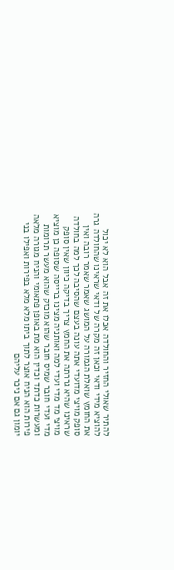להתיר שאולי החזיר והחולדה אכלו את זה אבל הוא לא יכול להוציא מידי ודאי וכאן זה מקרה של ודאי שראינו שהחולדה גרה את החומץ שואלת הגמורה על המושג שאמר שאמר רובה ואין סופק מויצי מדועדי אתה עונה בעצם שהסיבה לכך למה בחולדה שראינו שהיא גררתה את החמץ צריך בדיקה כיוון שאין סופק מויצי מד מדי ועדי למה ואותניה מצינו ברייסה שסופה כן מוציא מדי ועדי חובר שמיס חובר שהוא מוכזק שהוא מעשר תרומות ומעשרות כדתד וכדין הוא מת באופן פתאומי והניח מגורה מלאה פירות הוא הניח אוצר לתוך ביתו מלא מלא בפירות ואפילו בני יומון גם אם ניכר עליהם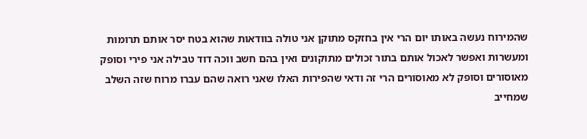שהמירוח נעשה באותו יום הרי אין בחזקס מתוקן אני טולה בוודאות שהוא בטח יסר אותם תרומות ומעשרות ואפשר לאכול אותם בתור זכולים מתוקונים ואין בהם חשב ווכה דוד טבילה אני פירי וסופק מאוסורים וסופק לא מאוסורים הרי זה ודאי שהפירות האלו שאני רואה שהם עברו מרוח שזה השלב שמחייב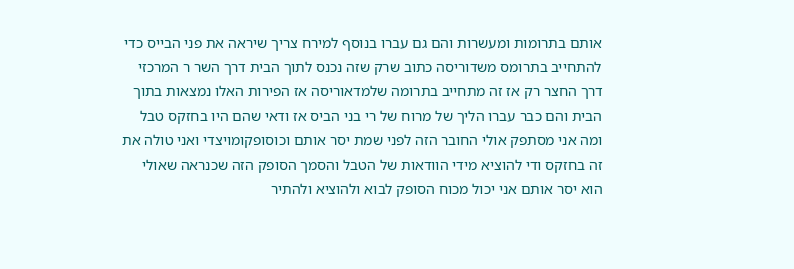אותם בתרומות ומעשרות והם גם עברו בנוסף למירח צריך שיראה את פני הבייס כדי להתחייב בתרומס משדוריסה כתוב שרק שזה נכנס לתוך הבית דרך השר ר המרכזי דרך החצר רק אז זה מתחייב בתרומה שלמדאוריסה אז הפירות האלו נמצאות בתוך הבית והם כבר עברו הליך של מרוח של רי בני הביס אז ודאי שהם היו בחזקס טבל ומה אני מסתפק אולי החובר הזה לפני שמת יסר אותם וכוסופקומויצדי ואני טולה את זה בחזקס ודי להוציא מידי הוודאות של הטבל והסמך הסופק הזה שכנראה שאולי הוא יסר אותם אני יכול מכוח הסופק לבוא ולהוציא ולהתיר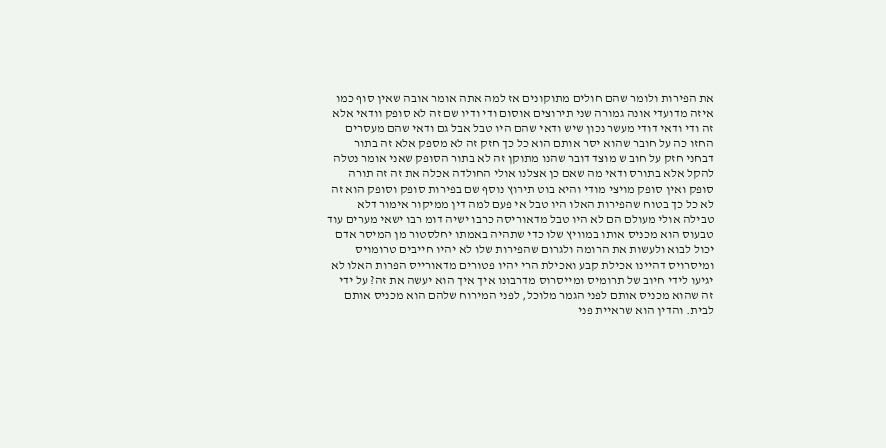את הפירות ולומר שהם חולים מתוקונים אז למה אתה אומר אובה שאין סוף כמו איזה מדועדי אונה גמורה שני תירוצים אוסום ודי ודיו שם זה לא סופק וודאי אלא זה ודי ודאי דודי מעשר נכון שיש ודאי שהם היו טבל אבל גם ודאי שהם מעסרים החזו כה על חובר שהוא יסר אותם הוא כל כך חזק זה לא מספק אלא זה בתור דבחני חזק על חוב ש מוצד דובר שהנו מתוקן זה לא בתור הסופק שאני אומר נטלה להקל אלא בתורס ודאי מה שאם כן אצלנו אולי החולדה אכלה את זה זה תורה סופק ואין סופק מויצי מודי והיא בוט תירוץ נוסף שם בפירות סופק וסופק הוא זה לא כל כך בטוח שהפירות האלו היו טבל אי פעם למה דין ממיקור אימור דלא טבילה אולי מעולם הם לא היו טבל מדאוריסה כרבו ישיה דומ רבו ישאי מערים עוד טבעוס הוא מכניס אותו במוויץ שלו כדי שתהיה באמתו יחלסטור מן המיסר אדם יכול לבוא ולעשות את הרומה ולגרום שהפירות שלו לא יהיו חייבים טרומויס ומיסרויס דהיינו אכילת קבע ואכילת הרי יהיו פטורים מדאורייס הפרות האלו לא יגיעו לידי חיוב של תרומיס ומייסרוס מדרבונו איך איך הוא יעשה את זה? על ידי זה שהוא מכניס אותם לפני הגמר מלוכל, לפני המירוח שלהם הוא מכניס אותם לבית. והדין הוא שראיית פני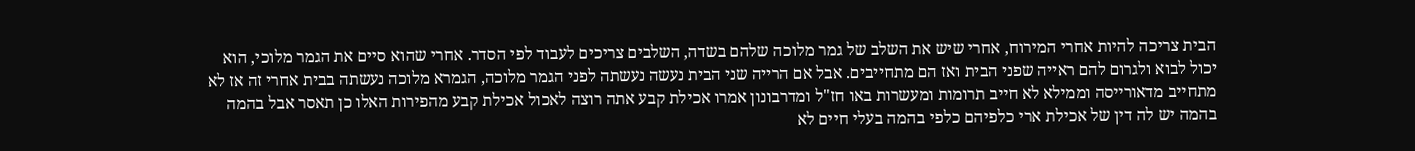הבית צריכה להיות אחרי המירוח, אחרי שיש את השלב של גמר מלוכה שלהם בשדה, השלבים צריכים לעבוד לפי הסדר. אחרי שהוא סיים את הגמר מלוכי, הוא יכול לבוא ולגרום להם ראייה שפני הבית ואז הם מתחייבים. אבל אם הרייה שני הבית נעשה נעשתה לפני הגמר מלוכה, הגמרא מלוכה נעשתה בבית אחרי זה אז לא מתחייב מדאורייסה וממילא לא חייב תרומות ומעשרות באו חז"ל ומדרבונון אמרו אכילת קבע אתה רוצה לאכול אכילת קבע מהפירות האלו כן תאסר אבל בהמה בהמה יש לה דין של אכילת ארי כלפיהם כלפי בהמה בעלי חיים לא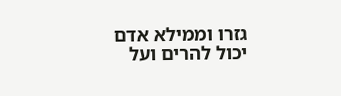גזרו וממילא אדם יכול להרים ועל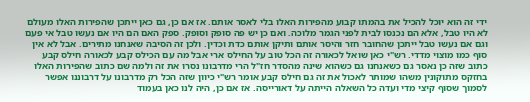ידי זה הוא יוכל להכיל את בהמתו קבוע מהפירות האלו בלי לאסר אותם. אז אם כן, גם כאן ייתכן שהפירות האלו מעולם לא היו טבל, אלא הם נכנסו לבית לפני הגמר מלוכה. ואם כן יש פה סופק וסופק. ספק האם הם היו אם נעשו טבל אי פעם וגם אם נעשו טבל ייתכן שהחובר חזר והיסר אותם ותיקן אותם כדת וכדין. ולכן זה הסיבה שאנחנו מתירים. אבל לא אין סוף כמו מוצוי מדדי. רש"י כאן שואל לכאורה זה הכל טוב על החילס ארי אבל מה עם הכילס קבע לכאורה חילס קבע כתוב שזה כן נאסר גם כשאנחנו גם כשהוא שינה מהסדר חז"ל הרי מדרבונו נסרו את זה ולמה שם כתוב שהפירות האלו בחזקס מתוקונין משהו שמותר לאכול את זה גם חילס קבע אומר רש"י כיוון שזה הכל רק מדרבונו על דרבוננו אפשר לסמוך שסוף קיצי מדי ועדה כל השאלה הייתה על דאורייסה. אז אם כן, היה לנו כאן בעמוד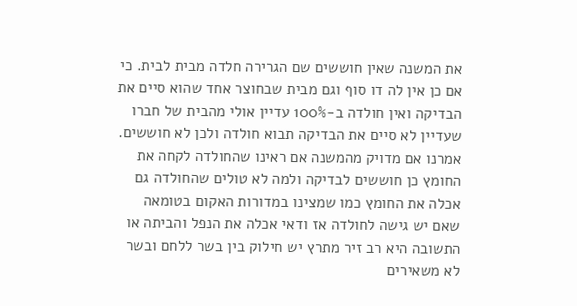את המשנה שאין חוששים שם הגרירה חלדה מבית לבית. כי אם כן אין לה דו סוף וגם מבית שבחוצר אחד שהוא סיים את הבדיקה ואין חולדה ב-100% עדיין אולי מהבית של חברו שעדיין לא סיים את הבדיקה תבוא חולדה ולכן לא חוששים. אמרנו אם מדויק מהמשנה אם ראינו שהחולדה לקחה את החומץ כן חוששים לבדיקה ולמה לא טולים שהחולדה גם אכלה את החומץ כמו שמצינו במדורות האקום בטומאה שאם יש גישה לחולדה אז ודאי אכלה את הנפל והביתה או התשובה היא רב זיר מתרץ יש חילוק בין בשר ללחם ובשר לא משאירים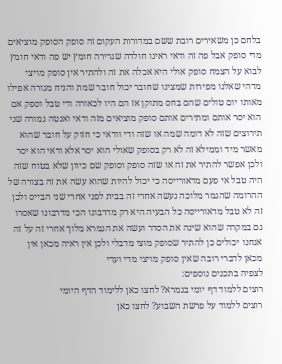בלחם כן משאירים רובת ששם במדורות העקום זה סופק הסופק מוציאים מדי סופק אבל פה זה ודאי ראינו חולדה שגרירה חומץ יש פה ודאי חומץ לבוא על הצמח סופק אולי היא אכלה את זה ולהתיר אין סופק מויצי מדהי שאלנו מפירות שמצינו שחובר יכול חובר שמת והניח מגורה אפילו מאותו יום טולים שהם בחס מתוקן אז הם היו לכאורה ודי טבל וספק אם הוא יסר אותם ומתירים אותם סופק מוציאים מזה ודאי ואנטה גמורה שני תירוצים שזה לא דומה שמה או שזה ודי וודאי כי חזוק על חובר שהוא מאשר מיד וממילא זה לא רק בסופק שאולי הוא יסר אלא ודאי הוא יסר ולכן אפשר להתיר את זה או שזה סופק וסופק שם כיוון שלא בטוח שזה היה טבל אי פעם מדאורייסה כי יכול להיות שהוא עשה את זה בצורה של ההרומה שהגמר מלוכה נעשה אחרי זה בבית לפני אחרי שני הבייס ולכן זה לא טבל מדאורייסה כל הבעיה היא רק מדרבונו הכי מדרבונו שאסרו גם במקרה שהוא שינה את הסדר ועשה את הגמרא מלוך אחרי זה על זה אנחנו יכולים כן להתיר שסופק מוצי מדבלי ולכן אין ראיה מכאן אין מכאן לדברי רובה שאין סופק מויצי מדי ועדי
לצפיה בתכנים נוספים:
רוצים ללמוד דף יומי בגמרא? לחצו כאן ללימוד הדף היומי
רוצים ללמוד על פרשת השבוע? לחצו כאן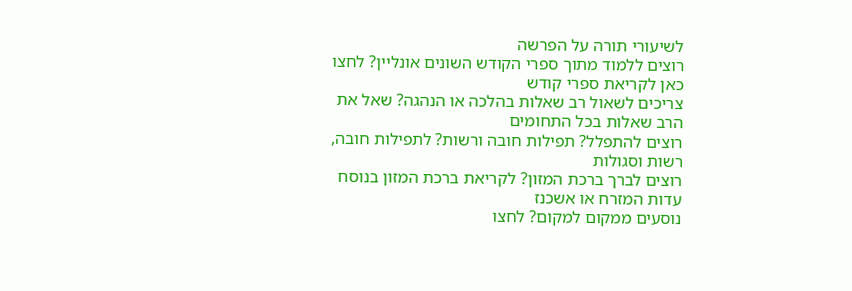לשיעורי תורה על הפרשה
רוצים ללמוד מתוך ספרי הקודש השונים אונליין? לחצו כאן לקריאת ספרי קודש
צריכים לשאול רב שאלות בהלכה או הנהגה? שאל את הרב שאלות בכל התחומים
רוצים להתפלל? תפילות חובה ורשות? לתפילות חובה, רשות וסגולות
רוצים לברך ברכת המזון? לקריאת ברכת המזון בנוסח עדות המזרח או אשכנז
נוסעים ממקום למקום? לחצו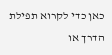כאן כדי לקרוא תפילת הדרך או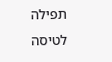תפילה לטיסה